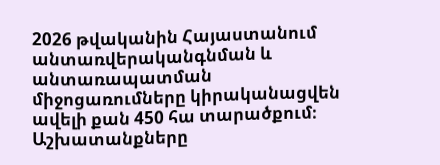2026 թվականին Հայաստանում անտառվերականգնման և անտառապատման միջոցառումները կիրականացվեն ավելի քան 450 հա տարածքում։ Աշխատանքները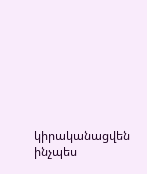կիրականացվեն ինչպես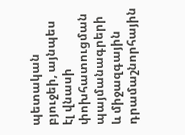պետական բյուջեի, այնպես էլ վնասի փոխհատուցման պայմանագրերի և միջազգային դրամաշնորհային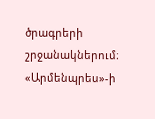ծրագրերի շրջանակներում։
«Արմենպրես»-ի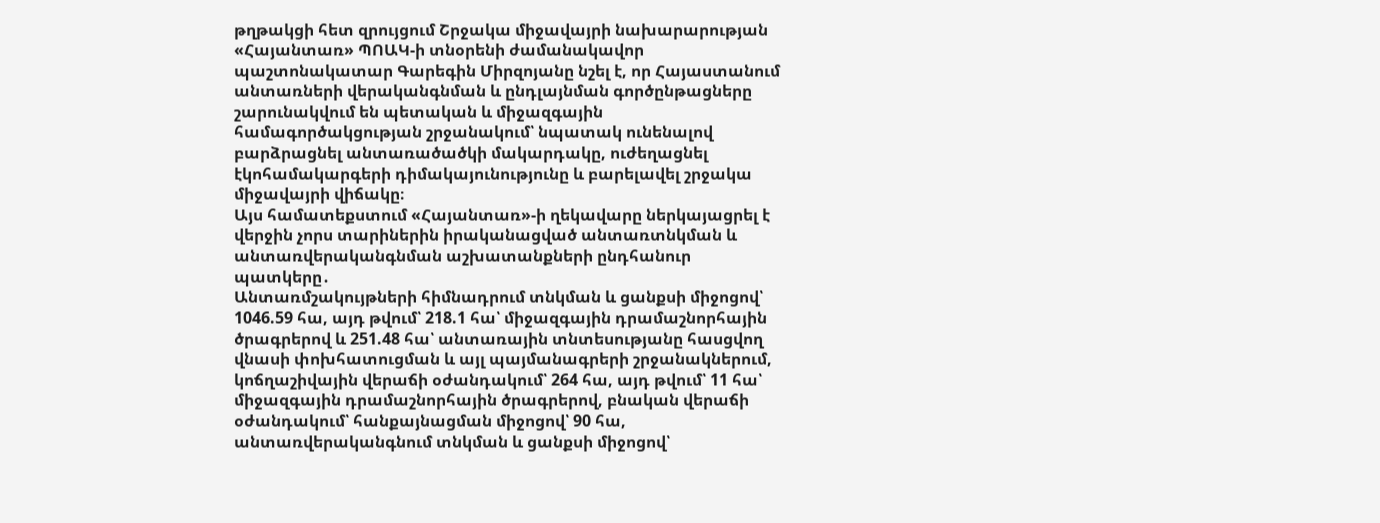թղթակցի հետ զրույցում Շրջակա միջավայրի նախարարության «Հայանտառ» ՊՈԱԿ-ի տնօրենի ժամանակավոր պաշտոնակատար Գարեգին Միրզոյանը նշել է, որ Հայաստանում անտառների վերականգնման և ընդլայնման գործընթացները շարունակվում են պետական և միջազգային համագործակցության շրջանակում՝ նպատակ ունենալով բարձրացնել անտառածածկի մակարդակը, ուժեղացնել էկոհամակարգերի դիմակայունությունը և բարելավել շրջակա միջավայրի վիճակը։
Այս համատեքստում «Հայանտառ»-ի ղեկավարը ներկայացրել է վերջին չորս տարիներին իրականացված անտառտնկման և անտառվերականգնման աշխատանքների ընդհանուր պատկերը․
Անտառմշակույթների հիմնադրում տնկման և ցանքսի միջոցով՝ 1046.59 հա, այդ թվում՝ 218.1 հա՝ միջազգային դրամաշնորհային ծրագրերով և 251.48 հա՝ անտառային տնտեսությանը հասցվող վնասի փոխհատուցման և այլ պայմանագրերի շրջանակներում, կոճղաշիվային վերաճի օժանդակում՝ 264 հա, այդ թվում՝ 11 հա՝ միջազգային դրամաշնորհային ծրագրերով, բնական վերաճի օժանդակում՝ հանքայնացման միջոցով՝ 90 հա, անտառվերականգնում տնկման և ցանքսի միջոցով՝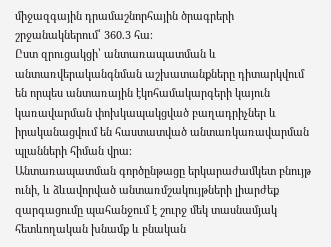միջազգային դրամաշնորհային ծրագրերի շրջանակներում՝ 360.3 հա։
Ըստ զրուցակցի՝ անտառապատման և անտառվերականգնման աշխատանքները դիտարկվում են որպես անտառային էկոհամակարգերի կայուն կառավարման փոխկապակցված բաղադրիչներ և իրականացվում են հաստատված անտառկառավարման պլանների հիման վրա։
Անտառապատման գործընթացը երկարաժամկետ բնույթ ունի, և ձևավորված անտառմշակույթների լիարժեք զարգացումը պահանջում է շուրջ մեկ տասնամյակ հետևողական խնամք և բնական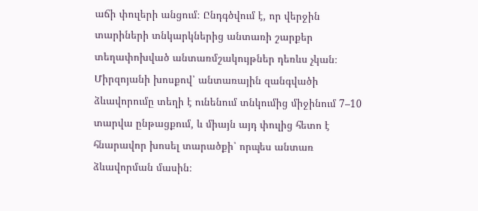աճի փուլերի անցում։ Ընդգծվում է, որ վերջին տարիների տնկարկներից անտառի շարքեր տեղափոխված անտառմշակույթներ դեռևս չկան։
Միրզոյանի խոսքով՝ անտառային զանգվածի ձևավորումը տեղի է ունենում տնկումից միջինում 7–10 տարվա ընթացքում, և միայն այդ փուլից հետո է հնարավոր խոսել տարածքի՝ որպես անտառ ձևավորման մասին։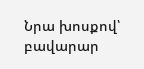Նրա խոսքով՝ բավարար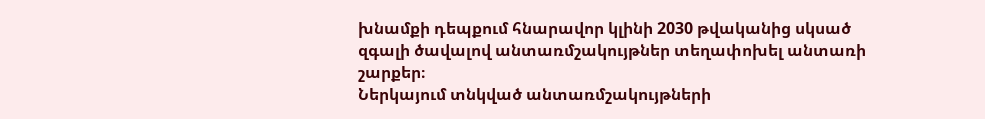խնամքի դեպքում հնարավոր կլինի 2030 թվականից սկսած զգալի ծավալով անտառմշակույթներ տեղափոխել անտառի շարքեր։
Ներկայում տնկված անտառմշակույթների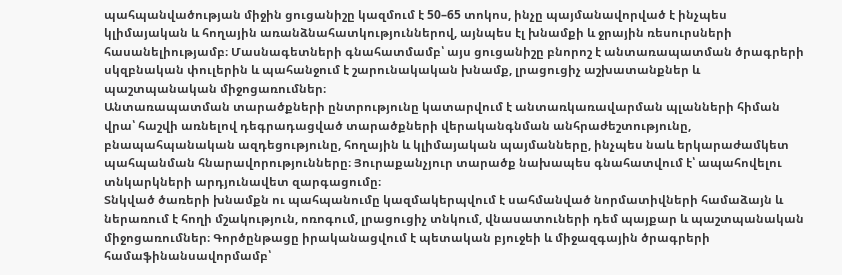պահպանվածության միջին ցուցանիշը կազմում է 50–65 տոկոս, ինչը պայմանավորված է ինչպես կլիմայական և հողային առանձնահատկություններով, այնպես էլ խնամքի և ջրային ռեսուրսների հասանելիությամբ։ Մասնագետների գնահատմամբ՝ այս ցուցանիշը բնորոշ է անտառապատման ծրագրերի սկզբնական փուլերին և պահանջում է շարունակական խնամք, լրացուցիչ աշխատանքներ և պաշտպանական միջոցառումներ։
Անտառապատման տարածքների ընտրությունը կատարվում է անտառկառավարման պլանների հիման վրա՝ հաշվի առնելով դեգրադացված տարածքների վերականգնման անհրաժեշտությունը, բնապահպանական ազդեցությունը, հողային և կլիմայական պայմանները, ինչպես նաև երկարաժամկետ պահպանման հնարավորությունները։ Յուրաքանչյուր տարածք նախապես գնահատվում է՝ ապահովելու տնկարկների արդյունավետ զարգացումը։
Տնկված ծառերի խնամքն ու պահպանումը կազմակերպվում է սահմանված նորմատիվների համաձայն և ներառում է հողի մշակություն, ոռոգում, լրացուցիչ տնկում, վնասատուների դեմ պայքար և պաշտպանական միջոցառումներ։ Գործընթացը իրականացվում է պետական բյուջեի և միջազգային ծրագրերի համաֆինանսավորմամբ՝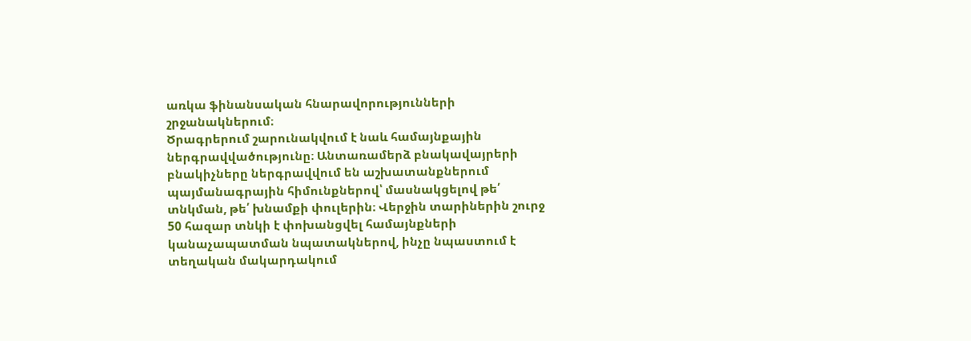առկա ֆինանսական հնարավորությունների շրջանակներում։
Ծրագրերում շարունակվում է նաև համայնքային ներգրավվածությունը։ Անտառամերձ բնակավայրերի բնակիչները ներգրավվում են աշխատանքներում պայմանագրային հիմունքներով՝ մասնակցելով թե՛ տնկման, թե՛ խնամքի փուլերին։ Վերջին տարիներին շուրջ 50 հազար տնկի է փոխանցվել համայնքների կանաչապատման նպատակներով, ինչը նպաստում է տեղական մակարդակում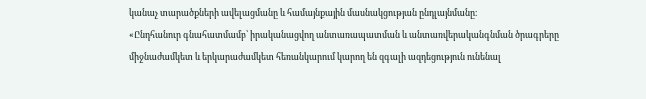կանաչ տարածքների ավելացմանը և համայնքային մասնակցության ընդլայնմանը։
«Ընդհանուր գնահատմամբ՝ իրականացվող անտառապատման և անտառվերականգնման ծրագրերը միջնաժամկետ և երկարաժամկետ հեռանկարում կարող են զգալի ազդեցություն ունենալ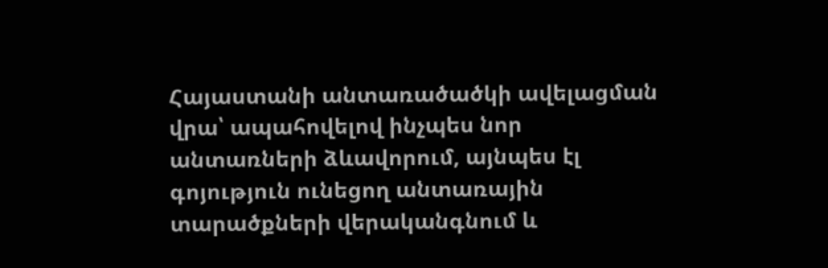Հայաստանի անտառածածկի ավելացման վրա՝ ապահովելով ինչպես նոր անտառների ձևավորում, այնպես էլ գոյություն ունեցող անտառային տարածքների վերականգնում և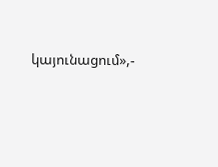կայունացում»,-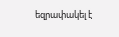եզրափակել է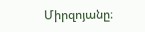Միրզոյանը։